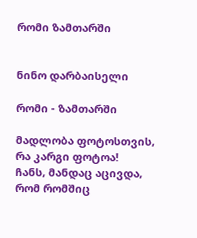რომი ზამთარში


ნინო დარბაისელი

რომი - ზამთარში

მადლობა ფოტოსთვის, რა კარგი ფოტოა!
ჩანს, მანდაც აცივდა, რომ რომშიც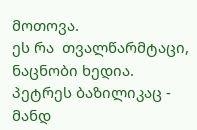მოთოვა.
ეს რა  თვალწარმტაცი, ნაცნობი ხედია.
პეტრეს ბაზილიკაც - მანდ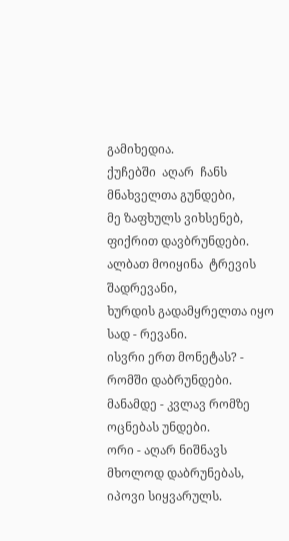გამიხედია.
ქუჩებში  აღარ  ჩანს  მნახველთა გუნდები,
მე ზაფხულს ვიხსენებ, ფიქრით დავბრუნდები.
ალბათ მოიყინა  ტრევის შადრევანი,
ხურდის გადამყრელთა იყო სად - რევანი.
ისვრი ერთ მონეტას? - რომში დაბრუნდები.
მანამდე - კვლავ რომზე ოცნებას უნდები.
ორი - აღარ ნიშნავს მხოლოდ დაბრუნებას,
იპოვი სიყვარულს.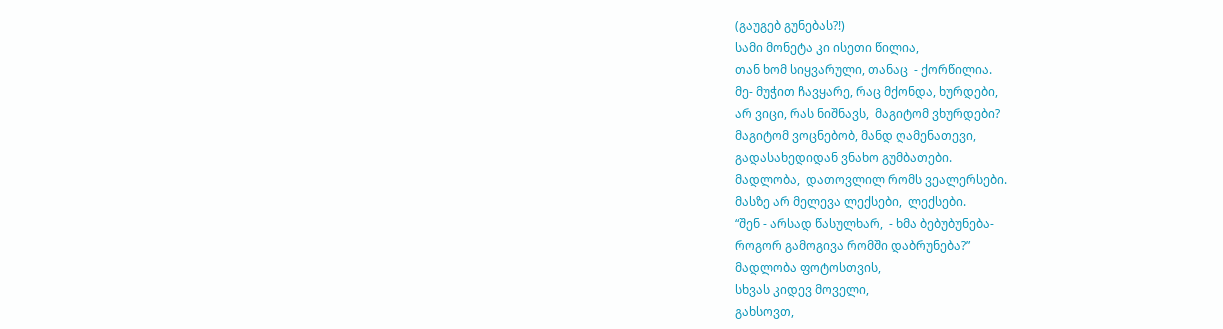(გაუგებ გუნებას?!)
სამი მონეტა კი ისეთი წილია,
თან ხომ სიყვარული, თანაც  - ქორწილია.
მე- მუჭით ჩავყარე, რაც მქონდა, ხურდები,
არ ვიცი, რას ნიშნავს,  მაგიტომ ვხურდები?
მაგიტომ ვოცნებობ, მანდ ღამენათევი,
გადასახედიდან ვნახო გუმბათები.
მადლობა,  დათოვლილ რომს ვეალერსები.
მასზე არ მელევა ლექსები,  ლექსები.
“შენ - არსად წასულხარ,  - ხმა ბებუბუნება-
როგორ გამოგივა რომში დაბრუნება?”
მადლობა ფოტოსთვის,
სხვას კიდევ მოველი,
გახსოვთ,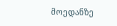მოედანზე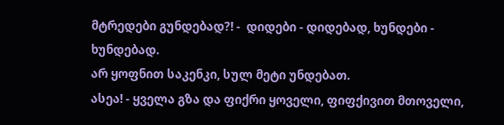მტრედები გუნდებად?! -  დიდები - დიდებად, ხუნდები - ხუნდებად.
არ ყოფნით საკენკი, სულ მეტი უნდებათ.
ასეა! - ყველა გზა და ფიქრი ყოველი, ფიფქივით მთოველი,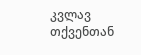კვლავ თქვენთან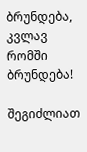ბრუნდება,
კვლავ რომში  ბრუნდება!

შეგიძლიათ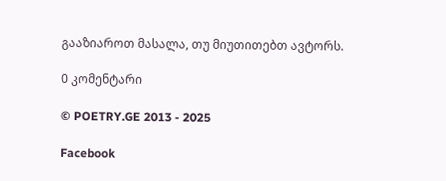გააზიაროთ მასალა, თუ მიუთითებთ ავტორს.

0 კომენტარი

© POETRY.GE 2013 - 2025

Facebook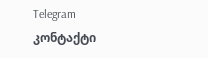Telegram კონტაქტი